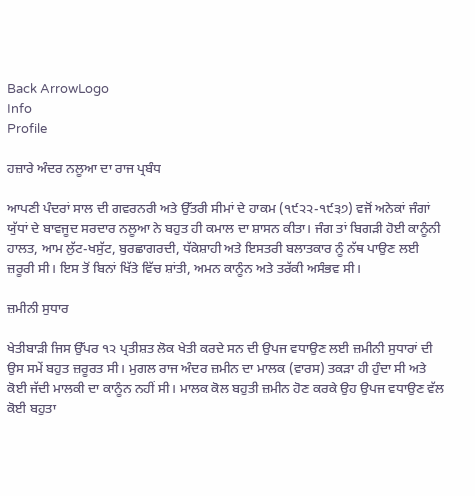Back ArrowLogo
Info
Profile

ਹਜ਼ਾਰੇ ਅੰਦਰ ਨਲੂਆ ਦਾ ਰਾਜ ਪ੍ਰਬੰਧ

ਆਪਣੀ ਪੰਦਰਾਂ ਸਾਲ ਦੀ ਗਵਰਨਰੀ ਅਤੇ ਉੱਤਰੀ ਸੀਮਾਂ ਦੇ ਹਾਕਮ (੧੯੨੨-੧੯੩੭) ਵਜੋਂ ਅਨੇਕਾਂ ਜੰਗਾਂ ਯੁੱਧਾਂ ਦੇ ਬਾਵਜੂਦ ਸਰਦਾਰ ਨਲੂਆ ਨੇ ਬਹੁਤ ਹੀ ਕਮਾਲ ਦਾ ਸ਼ਾਸਨ ਕੀਤਾ। ਜੰਗ ਤਾਂ ਬਿਗੜੀ ਹੋਈ ਕਾਨੂੰਨੀ ਹਾਲਤ, ਆਮ ਲੁੱਟ-ਖਸੁੱਟ, ਬੁਰਛਾਗਰਦੀ, ਧੱਕੇਸ਼ਾਹੀ ਅਤੇ ਇਸਤਰੀ ਬਲਾਤਕਾਰ ਨੂੰ ਨੱਥ ਪਾਉਣ ਲਈ ਜ਼ਰੂਰੀ ਸੀ। ਇਸ ਤੋਂ ਬਿਨਾਂ ਖਿੱਤੇ ਵਿੱਚ ਸ਼ਾਂਤੀ, ਅਮਨ ਕਾਨੂੰਨ ਅਤੇ ਤਰੱਕੀ ਅਸੰਭਵ ਸੀ।

ਜ਼ਮੀਨੀ ਸੁਧਾਰ

ਖੇਤੀਬਾੜੀ ਜਿਸ ਉੱਪਰ ੧੨ ਪ੍ਰਤੀਸ਼ਤ ਲੋਕ ਖੇਤੀ ਕਰਦੇ ਸਨ ਦੀ ਉਪਜ ਵਧਾਉਣ ਲਈ ਜ਼ਮੀਨੀ ਸੁਧਾਰਾਂ ਦੀ ਉਸ ਸਮੇਂ ਬਹੁਤ ਜ਼ਰੂਰਤ ਸੀ। ਮੁਗਲ ਰਾਜ ਅੰਦਰ ਜ਼ਮੀਨ ਦਾ ਮਾਲਕ (ਵਾਰਸ) ਤਕੜਾ ਹੀ ਹੁੰਦਾ ਸੀ ਅਤੇ ਕੋਈ ਜੱਦੀ ਮਾਲਕੀ ਦਾ ਕਾਨੂੰਨ ਨਹੀਂ ਸੀ। ਮਾਲਕ ਕੋਲ ਬਹੁਤੀ ਜ਼ਮੀਨ ਹੋਣ ਕਰਕੇ ਉਹ ਉਪਜ ਵਧਾਉਣ ਵੱਲ ਕੋਈ ਬਹੁਤਾ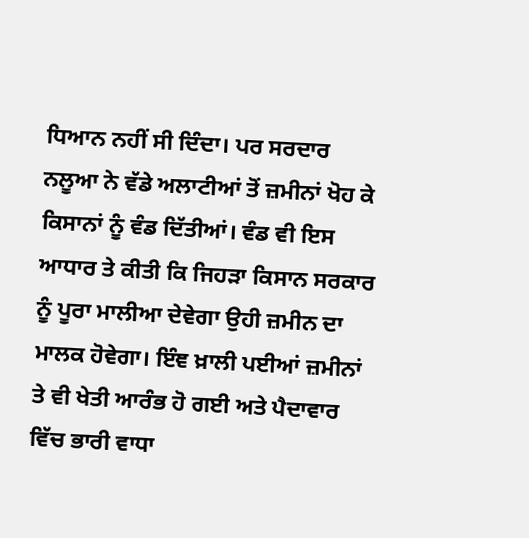ਧਿਆਨ ਨਹੀਂ ਸੀ ਦਿੰਦਾ। ਪਰ ਸਰਦਾਰ ਨਲੂਆ ਨੇ ਵੱਡੇ ਅਲਾਟੀਆਂ ਤੋਂ ਜ਼ਮੀਨਾਂ ਖੋਹ ਕੇ ਕਿਸਾਨਾਂ ਨੂੰ ਵੰਡ ਦਿੱਤੀਆਂ। ਵੰਡ ਵੀ ਇਸ ਆਧਾਰ ਤੇ ਕੀਤੀ ਕਿ ਜਿਹੜਾ ਕਿਸਾਨ ਸਰਕਾਰ ਨੂੰ ਪੂਰਾ ਮਾਲੀਆ ਦੇਵੇਗਾ ਉਹੀ ਜ਼ਮੀਨ ਦਾ ਮਾਲਕ ਹੋਵੇਗਾ। ਇੰਞ ਖ਼ਾਲੀ ਪਈਆਂ ਜ਼ਮੀਨਾਂ ਤੇ ਵੀ ਖੇਤੀ ਆਰੰਭ ਹੋ ਗਈ ਅਤੇ ਪੈਦਾਵਾਰ ਵਿੱਚ ਭਾਰੀ ਵਾਧਾ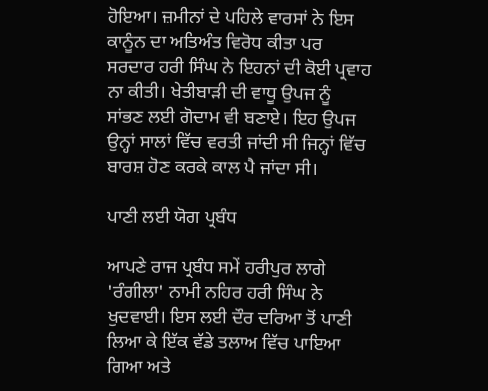ਹੋਇਆ। ਜ਼ਮੀਨਾਂ ਦੇ ਪਹਿਲੇ ਵਾਰਸਾਂ ਨੇ ਇਸ ਕਾਨੂੰਨ ਦਾ ਅਤਿਅੰਤ ਵਿਰੋਧ ਕੀਤਾ ਪਰ ਸਰਦਾਰ ਹਰੀ ਸਿੰਘ ਨੇ ਇਹਨਾਂ ਦੀ ਕੋਈ ਪ੍ਰਵਾਹ ਨਾ ਕੀਤੀ। ਖੇਤੀਬਾੜੀ ਦੀ ਵਾਧੂ ਉਪਜ ਨੂੰ ਸਾਂਭਣ ਲਈ ਗੋਦਾਮ ਵੀ ਬਣਾਏ। ਇਹ ਉਪਜ ਉਨ੍ਹਾਂ ਸਾਲਾਂ ਵਿੱਚ ਵਰਤੀ ਜਾਂਦੀ ਸੀ ਜਿਨ੍ਹਾਂ ਵਿੱਚ ਬਾਰਸ਼ ਹੋਣ ਕਰਕੇ ਕਾਲ ਪੈ ਜਾਂਦਾ ਸੀ।

ਪਾਣੀ ਲਈ ਯੋਗ ਪ੍ਰਬੰਧ

ਆਪਣੇ ਰਾਜ ਪ੍ਰਬੰਧ ਸਮੇਂ ਹਰੀਪੁਰ ਲਾਗੇ 'ਰੰਗੀਲਾ' ਨਾਮੀ ਨਹਿਰ ਹਰੀ ਸਿੰਘ ਨੇ ਖੁਦਵਾਈ। ਇਸ ਲਈ ਦੌਰ ਦਰਿਆ ਤੋਂ ਪਾਣੀ ਲਿਆ ਕੇ ਇੱਕ ਵੱਡੇ ਤਲਾਅ ਵਿੱਚ ਪਾਇਆ ਗਿਆ ਅਤੇ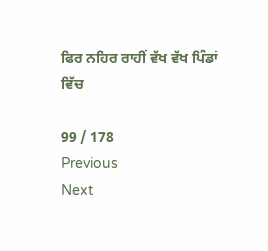ਫਿਰ ਨਹਿਰ ਰਾਹੀਂ ਵੱਖ ਵੱਖ ਪਿੰਡਾਂ ਵਿੱਚ

99 / 178
Previous
Next